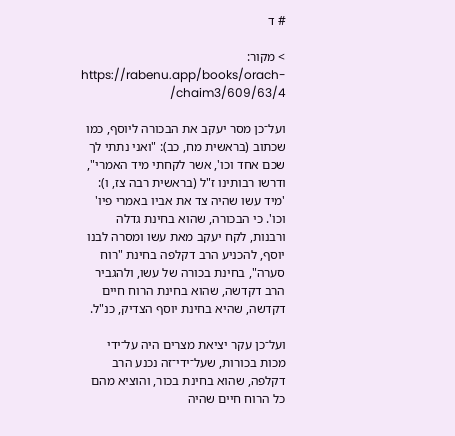# ד

> מקור: https://rabenu.app/books/orach-chaim3/609/63/4/

ועל־כן מסר יעקב את הבכורה ליוסף, כמו שכתוב (בראשית מח, כב): "ואני נתתי לך שכם אחד וכו', אשר לקחתי מיד האמרי", ודרשו רבותינו ז"ל (בראשית רבה צז, ו): 'מיד עשו שהיה צד את אביו באמרי פיו' וכו'. כי הבכורה, שהוא בחינת גדלה ורבנות, לקח יעקב מאת עשו ומסרה לבנו יוסף, להכניע הרב דקלפה בחינת "רוח סערה", בחינת בכורה של עשו, ולהגביר הרב דקדשה, שהוא בחינת הרוח חיים דקדשה, שהיא בחינת יוסף הצדיק, כנ"ל.

ועל־כן עקר יציאת מצרים היה על־ידי מכות בכורות, שעל־ידי־זה נכנע הרב דקלפה, שהוא בחינת בכור, והוציא מהם כל הרוח חיים שהיה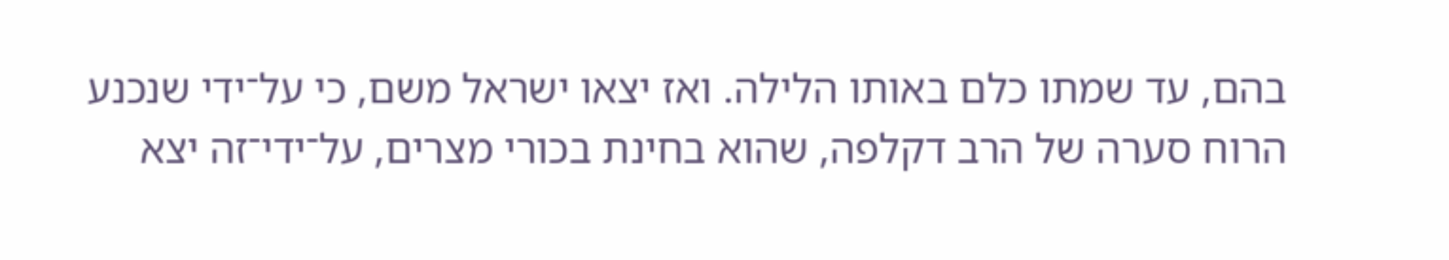בהם, עד שמתו כלם באותו הלילה. ואז יצאו ישראל משם, כי על־ידי שנכנע הרוח סערה של הרב דקלפה, שהוא בחינת בכורי מצרים, על־ידי־זה יצא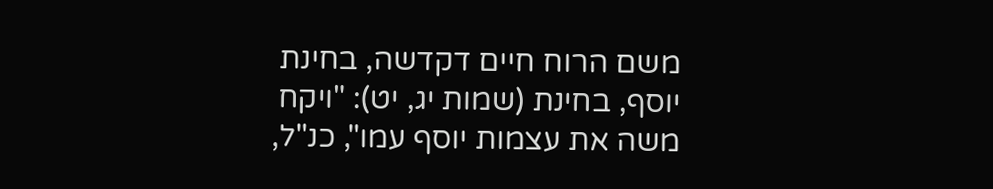משם הרוח חיים דקדשה, בחינת יוסף, בחינת (שמות יג, יט): "ויקח משה את עצמות יוסף עמו", כנ"ל,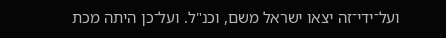ועל־ידי־זה יצאו ישראל משם, וכנ"ל. ועל־כן היתה מכת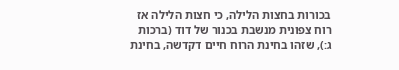בכורות בחצות הלילה, כי חצות הלילה אז רוח צפונית מנשבת בכנור של דוד (ברכות ג:), שזהו בחינת הרוח חיים דקדשה, בחינת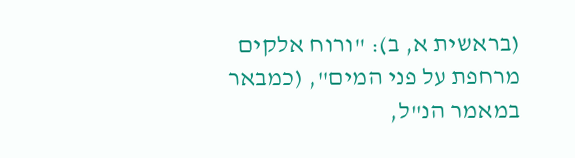(בראשית א, ב): "ורוח אלקים מרחפת על פני המים", (כמבאר במאמר הנ"ל,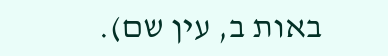באות ב, עין שם).